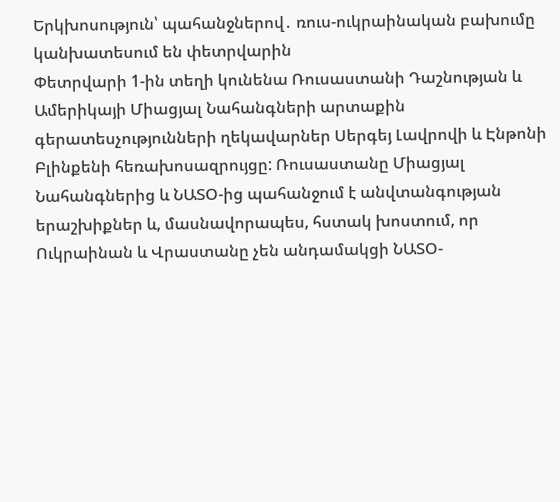Երկխոսություն՝ պահանջներով․ ռուս-ուկրաինական բախումը կանխատեսում են փետրվարին
Փետրվարի 1-ին տեղի կունենա Ռուսաստանի Դաշնության և Ամերիկայի Միացյալ Նահանգների արտաքին գերատեսչությունների ղեկավարներ Սերգեյ Լավրովի և Էնթոնի Բլինքենի հեռախոսազրույցը: Ռուսաստանը Միացյալ Նահանգներից և ՆԱՏՕ-ից պահանջում է անվտանգության երաշխիքներ և, մասնավորապես, հստակ խոստում, որ Ուկրաինան և Վրաստանը չեն անդամակցի ՆԱՏՕ-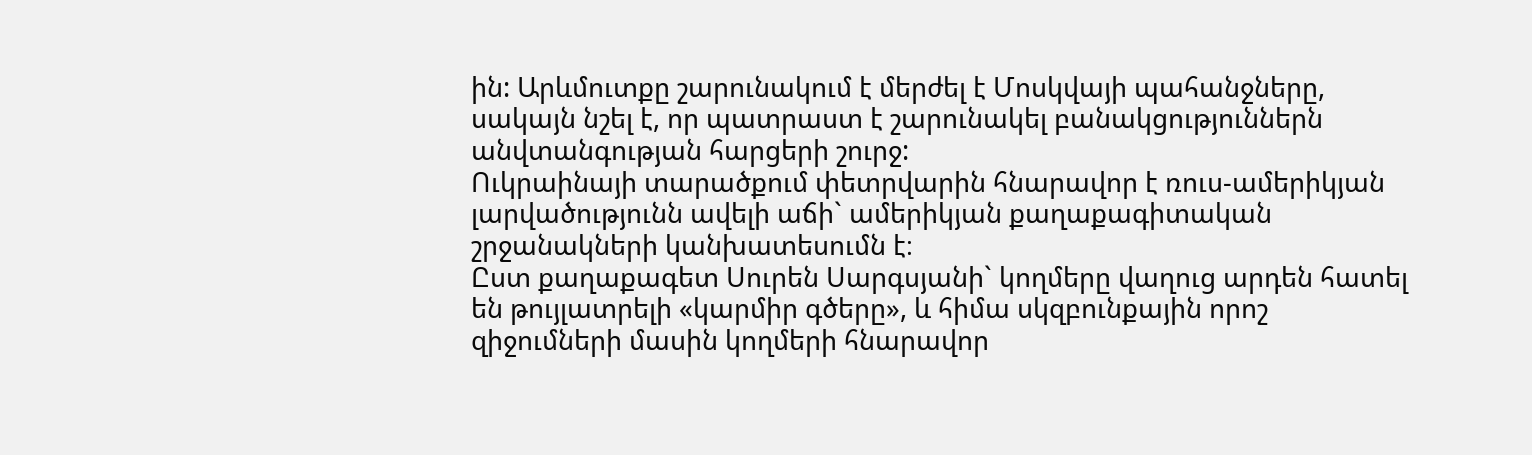ին: Արևմուտքը շարունակում է մերժել է Մոսկվայի պահանջները, սակայն նշել է, որ պատրաստ է շարունակել բանակցություններն անվտանգության հարցերի շուրջ:
Ուկրաինայի տարածքում փետրվարին հնարավոր է ռուս-ամերիկյան լարվածությունն ավելի աճի` ամերիկյան քաղաքագիտական շրջանակների կանխատեսումն է։
Ըստ քաղաքագետ Սուրեն Սարգսյանի` կողմերը վաղուց արդեն հատել են թույլատրելի «կարմիր գծերը», և հիմա սկզբունքային որոշ զիջումների մասին կողմերի հնարավոր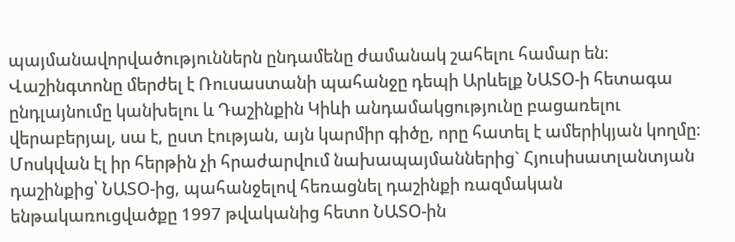պայմանավորվածություններն ընդամենը ժամանակ շահելու համար են։ Վաշինգտոնը մերժել է Ռուսաստանի պահանջը դեպի Արևելք ՆԱՏՕ-ի հետագա ընդլայնումը կանխելու և Դաշինքին Կիևի անդամակցությունը բացառելու վերաբերյալ, սա է, ըստ էության, այն կարմիր գիծը, որը հատել է ամերիկյան կողմը։ Մոսկվան էլ իր հերթին չի հրաժարվում նախապայմաններից` Հյուսիսատլանտյան դաշինքից՝ ՆԱՏՕ-ից, պահանջելով հեռացնել դաշինքի ռազմական ենթակառուցվածքը 1997 թվականից հետո ՆԱՏՕ-ին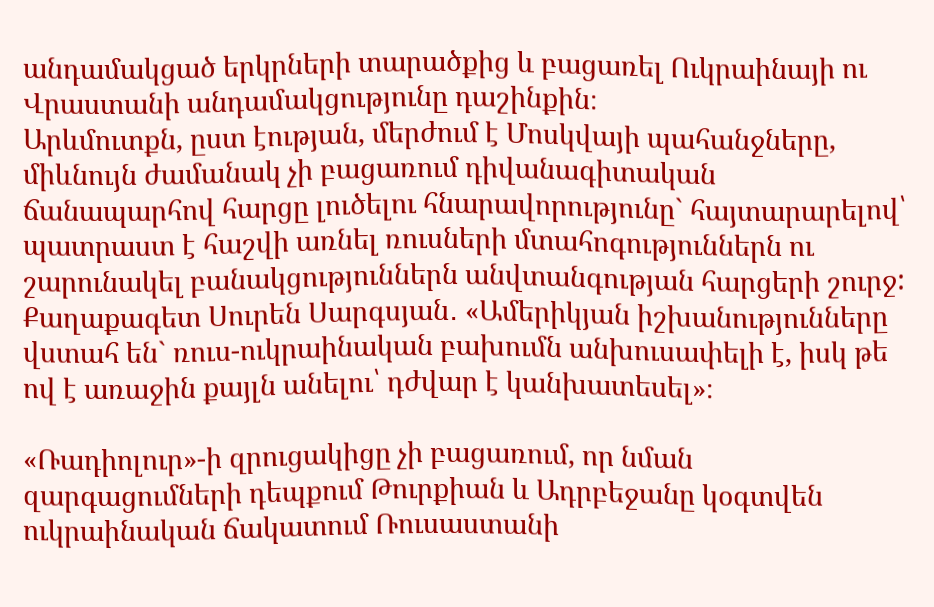անդամակցած երկրների տարածքից և բացառել Ուկրաինայի ու Վրաստանի անդամակցությունը դաշինքին։
Արևմուտքն, ըստ էության, մերժում է Մոսկվայի պահանջները, միևնույն ժամանակ չի բացառում դիվանագիտական ճանապարհով հարցը լուծելու հնարավորությունը` հայտարարելով՝ պատրաստ է հաշվի առնել ռուսների մտահոգություններն ու շարունակել բանակցություններն անվտանգության հարցերի շուրջ:
Քաղաքագետ Սուրեն Սարգսյան․ «Ամերիկյան իշխանությունները վստահ են` ռուս-ուկրաինական բախումն անխուսափելի է, իսկ թե ով է առաջին քայլն անելու՝ դժվար է կանխատեսել»։

«Ռադիոլուր»-ի զրուցակիցը չի բացառում, որ նման զարգացումների դեպքում Թուրքիան և Ադրբեջանը կօգտվեն ուկրաինական ճակատում Ռուսաստանի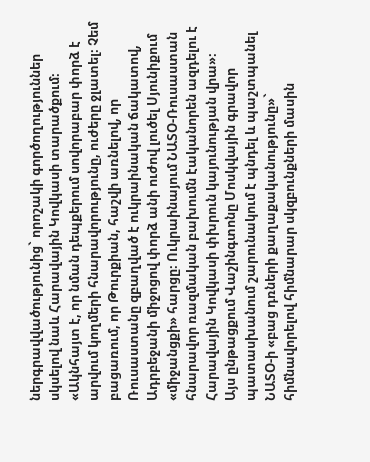ներգրավվածությունից` որոշակի գործողություններ սկսելով նաև Հարավային Կովկասի տարածքում։
«Ակնհայտ է, որ նման դեպքերում սովորաբար փորձ է արվում կողմերի հնարավորությունը, ուժերը ջլատել։ Չեմ բացառում, որ Թուրքիան, հաշվի առնելով, որ Ռուսաստանը զբաղված է ուկրաինական ճակատով, Ադրբեջանի միջոցով փորձ անի ուժով լուծել Սյունիքում «միջանցքի» հարցը։ Ուկրաինայում ՆԱՏՕ-Ռուսաստան հնարավոր ռազմական բախումն էականորեն ազդելու է Հարավային Կովկասի փխրուն կայունության վրա»։
Այս ընթացքում Վաշինգտոնը Մոսկվային գրավոր պատասխանում շարունակում է պնդել և պաշտպանել ՆԱՏՕ-ի «բաց դռների քաղաքականությունը»` հիմնավորելով հիմնարար սկզբունքների մասին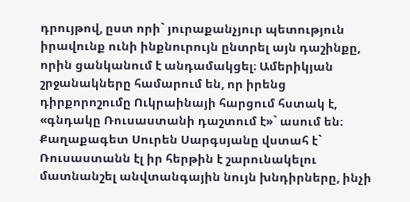դրույթով, ըստ որի` յուրաքանչյուր պետություն իրավունք ունի ինքնուրույն ընտրել այն դաշինքը, որին ցանկանում է անդամակցել։ Ամերիկյան շրջանակները համարում են, որ իրենց դիրքորոշումը Ուկրաինայի հարցում հստակ է, «գնդակը Ռուսաստանի դաշտում է»` ասում են։ Քաղաքագետ Սուրեն Սարգսյանը վստահ է` Ռուսաստանն էլ իր հերթին է շարունակելու մատնանշել անվտանգային նույն խնդիրները, ինչի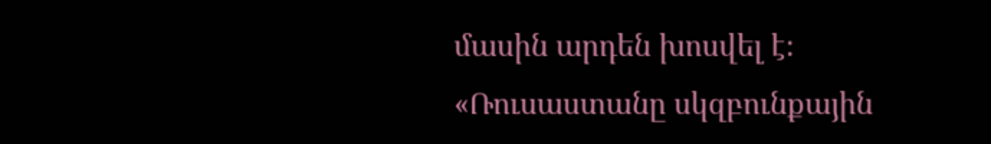մասին արդեն խոսվել է։
«Ռուսաստանը սկզբունքային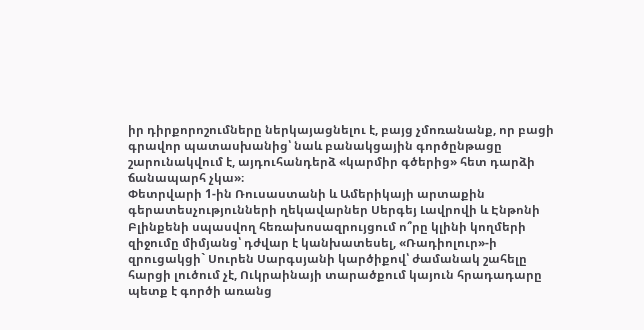իր դիրքորոշումները ներկայացնելու է, բայց չմոռանանք, որ բացի գրավոր պատասխանից՝ նաև բանակցային գործընթացը շարունակվում է, այդուհանդերձ «կարմիր գծերից» հետ դարձի ճանապարհ չկա»։
Փետրվարի 1-ին Ռուսաստանի և Ամերիկայի արտաքին գերատեսչությունների ղեկավարներ Սերգեյ Լավրովի և Էնթոնի Բլինքենի սպասվող հեռախոսազրույցում ո՞րը կլինի կողմերի զիջումը միմյանց՝ դժվար է կանխատեսել, «Ռադիոլուր»-ի զրուցակցի` Սուրեն Սարգսյանի կարծիքով՝ ժամանակ շահելը հարցի լուծում չէ, Ուկրաինայի տարածքում կայուն հրադադարը պետք է գործի առանց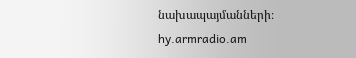նախապայմանների։
hy.armradio.am